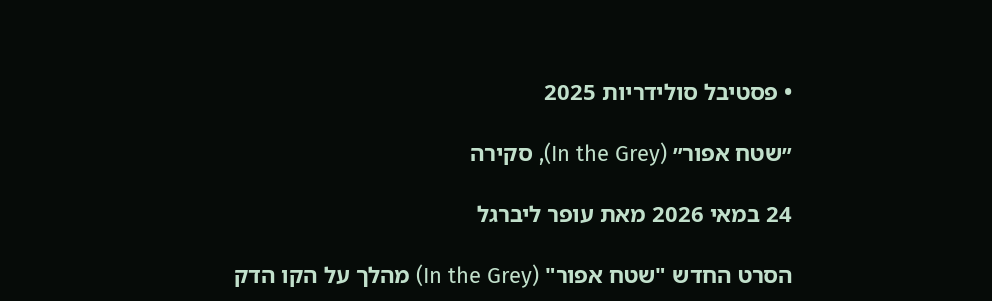• פסטיבל סולידריות 2025

״שטח אפור״ (In the Grey), סקירה

24 במאי 2026 מאת עופר ליברגל

הסרט החדש "שטח אפור" (In the Grey) מהלך על הקו הדק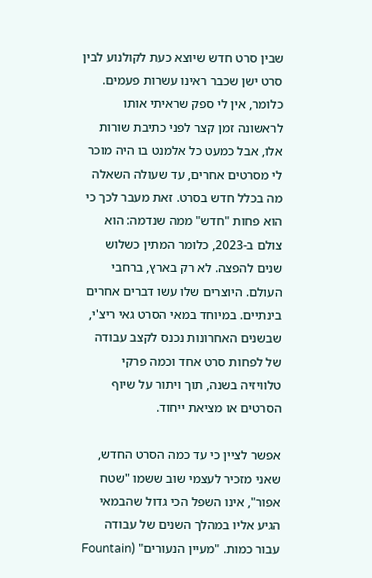שבין סרט חדש שיוצא כעת לקולנוע לבין סרט ישן שכבר ראינו עשרות פעמים. כלומר, אין לי ספק שראיתי אותו לראשונה זמן קצר לפני כתיבת שורות אלו, אבל כמעט כל אלמנט בו היה מוכר לי מסרטים אחרים, עד שעולה השאלה מה בכלל חדש בסרט. זאת מעבר לכך כי הוא פחות "חדש" ממה שנדמה: הוא צולם ב-2023, כלומר המתין כשלוש שנים להפצה. לא רק בארץ, ברחבי העולם. היוצרים שלו עשו דברים אחרים בינתיים. במיוחד במאי הסרט גאי ריצ'י, שבשנים האחרונות נכנס לקצב עבודה של לפחות סרט אחד וכמה פרקי טלוויזיה בשנה, תוך ויתור על שיוף הסרטים או מציאת ייחוד.

אפשר לציין כי עד כמה הסרט החדש, שאני מזכיר לעצמי שוב ששמו "שטח אפור", אינו השפל הכי גדול שהבמאי הגיע אליו במהלך השנים של עבודה עבור כמות. "מעיין הנעורים" (Fountain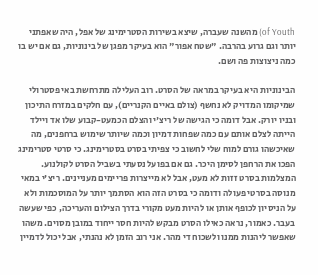of Youth) מהשנה שעברה, שיצא בשירות הסטרימינג של אפל, היה שאפתני יותר וגם גרוע בהרבה. "שטח אפור" הוא בעיקר מפגן של בינוניות, גם אם יש בו כמה ניצוצות פה ושם.

הבינוניות היא בעיקר במראה של הסרט. רוב העלילה מתרחשת באי פסטרולי שמיקומו המדויק לא נחשף (צולם באיים הקנריים), עם חלקים במזרח התיכון ובניו יורק. אבל דומה כי הגישה של ריצ'י והצלם הכמעט-קבוע שלו אד ויילד הייתה לצלם אותם עם כמה שפחות דמיון וכמה שיותר שימוש ברחפנים, מה שאיכשהו גורם למוח שלי לחשוב כי צפיתי בסרט בסטרימינג. כי סרטי סטרימינג הפכו את הרחפן לסימן היכר. גם אם בפועל נסעתי בשביל הסרט לקולנוע. המצלמות בסרט זזות לא מעט, אבל לא מייצרות פריימים מעניינים. ריצ'י במאי מנוסה בסרטי פעולה ודומה כי בסרט הזה הוא הסתמך יותר על המוסכמות ולא על הניסיון לכופף אותן או להיות מעט מקורי בדרך הצילום והעריכה, כפי שעשה בעבר. כאמור, נראה כאילו הסרט מבקש להיות חסר ייחוד במובן מסוים. משהו שאפשר ליהנות ממנו ולשכוח די מהר. אני רוב הזמן לא נהנתי, אבל יכול לדמיין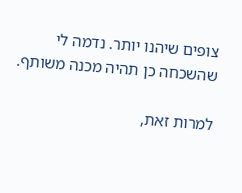צופים שיהנו יותר. נדמה לי שהשכחה כן תהיה מכנה משותף.

למרות זאת,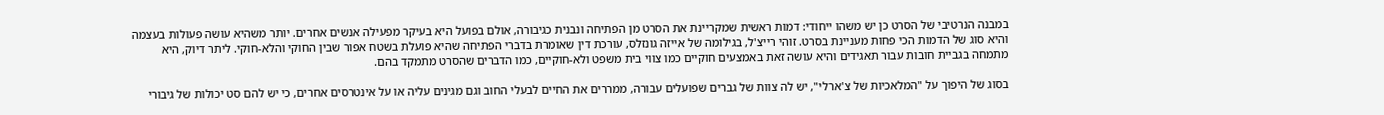במבנה הנרטיבי של הסרט כן יש משהו ייחודי: דמות ראשית שמקריינת את הסרט מן הפתיחה ונבנית כגיבורה, אולם בפועל היא בעיקר מפעילה אנשים אחרים. יותר משהיא עושה פעולות בעצמה והיא סוג של הדמות הכי פחות מעניינת בסרט. זוהי רייצ'ל, בגילומה של אייזה גונזלס, עורכת דין שאומרת בדברי הפתיחה שהיא פועלת בשטח אפור שבין החוקי והלא-חוקי. ליתר דיוק, היא מתמחה בגביית חובות עבור תאגידים והיא עושה זאת באמצעים חוקיים כמו צווי בית משפט ולא-חוקיים, כמו הדברים שהסרט מתמקד בהם.

בסוג של היפוך על "המלאכיות של צ'ארלי", יש לה צוות של גברים שפועלים עבורה, ממררים את החיים לבעלי החוב וגם מגינים עליה או על אינטרסים אחרים, כי יש להם סט יכולות של גיבורי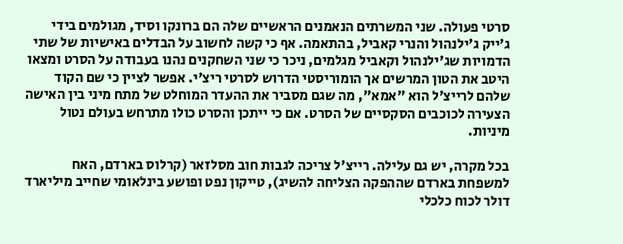סרטי פעולה. שני המשרתים הנאמנים הראשיים שלה הם ברונקו וסיד, מגולמים בידי ג'ייק ג'ילנהול והנרי קאביל, בהתאמה. אף כי קשה לחשוב על הבדלים באישיות של שתי הדמויות שג'ילנהול וקאביל מגלמים, ניכר כי שני השחקנים נהנו בעבודה על הסרט ומצאו היטב את הטון המרשים אך הומוריסטי הדרוש לסרטי ריצ'י. אפשר לציין כי שם הקוד שלהם לרייצ'ל הוא "אמא", מה שגם מסביר את ההעדר המוחלט של מתח מיני בין האישה הצעירה לכוכבים הסקסיים של הסרט. אם כי ייתכן והסרט כולו מתרחש בעולם נטול מיניות.

בכל מקרה, יש גם עלילה. רייצ'ל צריכה לגבות חוב מסלזאר (קרלוס בארדם, האח למשפחת בארדם שההפקה הצליחה להשיג), טייקון נפט ופושע בינלאומי שחייב מיליארד דולר לכוח כלכלי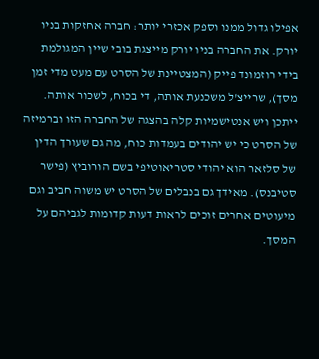אפילו גדול ממנו וספק אכזרי יותר: חברה אחזקות בניו יורק. את החברה בניו יורק מייצגת בובי שיין המגולמת בידי רוזמונד פייק (המצטיינת של הסרט עם מעט מדי זמן מסך), שרייצ'ל משכנעת אותה, די בכוח, לשכור אותה. ייתכן ויש אנטישמיות קלה בהצגה של החברה הזו וברמיזה של הסרט כי יש יהודים בעמדות כוח, מה גם שעורך הדין של סלזאר הוא יהודי סטריאוטיפי בשם הורוביץ (פישר סטיבנס). מאידך גם בנבלים של הסרט יש משוה חביב וגם מיעוטים אחרים זוכים לראות דעות קדומות לגביהם על המסך.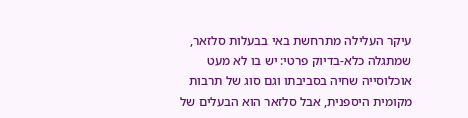עיקר העלילה מתרחשת באי בבעלות סלזאר, שמתגלה כלא-בדיוק פרטי: יש בו לא מעט אוכלוסייה שחיה בסביבתו וגם סוג של תרבות מקומית היספנית, אבל סלזאר הוא הבעלים של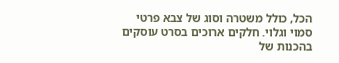הכל, כולל משטרה וסוג של צבא פרטי סמוי וגלוי. חלקים ארוכים בסרט עוסקים בהכנות של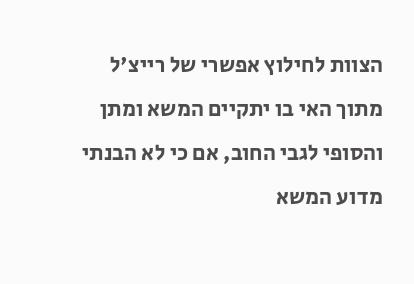הצוות לחילוץ אפשרי של רייצ'ל מתוך האי בו יתקיים המשא ומתן והסופי לגבי החוב, אם כי לא הבנתי מדוע המשא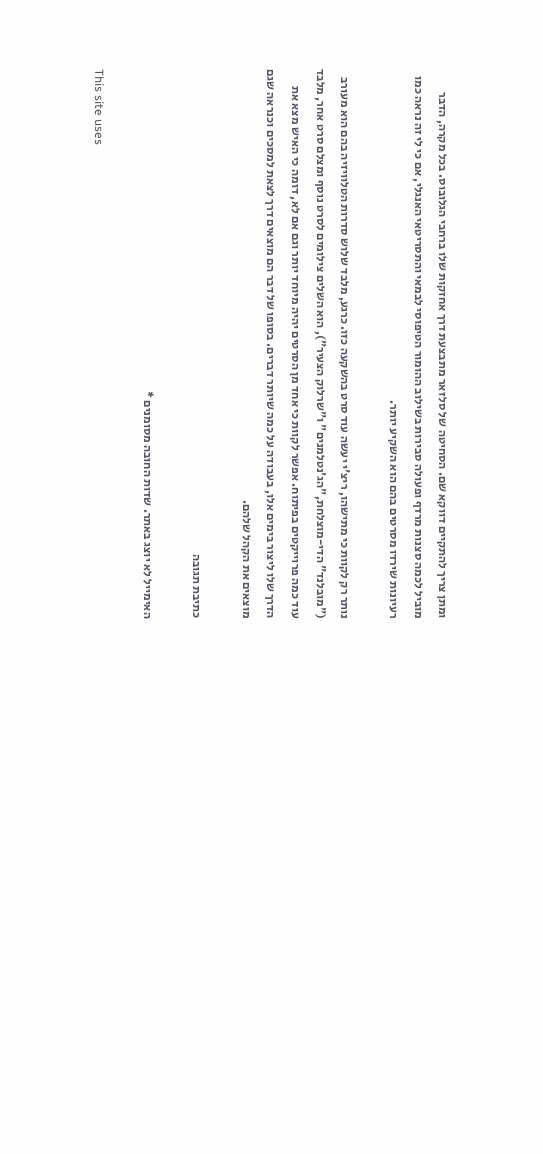ומתן צריך להתקיים דווקא שם. הסחיטה של סלזאר מתבצעת דרך אחזקות שלו ברחבי הגלובוס. בכל מקרה, הדבר מוביל לכמה סצנות מרדף ופעולה סבירות בשילוב ההומור הטיפוסי לבמאי והתסריטאי האנגלי, אם כי לי זה נראה כמו רעיונות שירדו מסרטים בהם הוא השקיע יותר.

נותר רק לקוות כי מתישהו, ריצ'י יעשה עוד סרט בהשקעה כזו. כרגע, מלבד שלוש סדרות הטלוויזיה בהם הוא מעורב ("מובלנד" הדי-מוצלחת,"הג'נטלמנים" ו"שרלוק הצעיר"), הוא השלים צילומים לסרט נוסף ומצלם סרט אחר, מלבד עוד כמה פרוייקטים בפיתוח. אפשר לקוות כי אחד מן הסרטים יהיה מיוחד יותר וגם אם לא, דומה כי האיש מצא את הדרך שלו ליצור בימים אלו, בעבודה על כמה שיותר דברים. בסופו של דבר הם מוצאים דרך לצאת למסכים וכנראה שגם מוצאים את הקהל שלהם.

כתיבת תגובה

האימייל לא יוצג באתר. שדות החובה מסומנים *

This site uses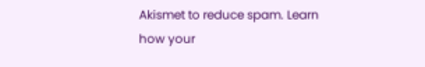Akismet to reduce spam. Learn how your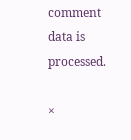comment data is processed.

×